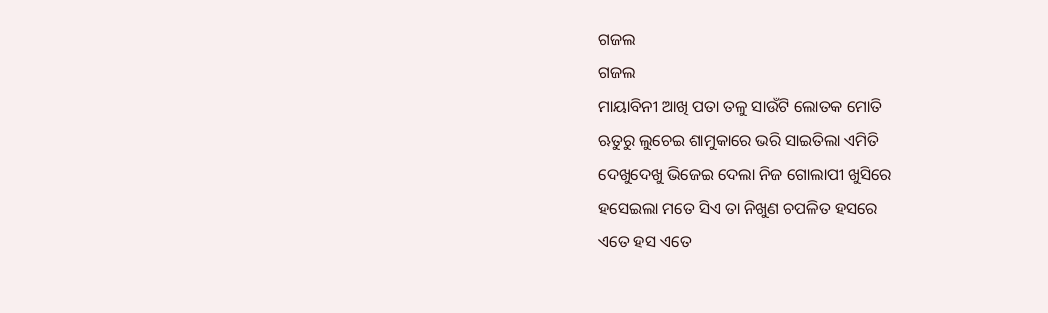ଗଜଲ
ଗଜଲ
ମାୟାବିନୀ ଆଖି ପତା ତଳୁ ସାଉଁଟି ଲୋତକ ମୋତି
ଋତୁରୁ ଲୁଚେଇ ଶାମୁକାରେ ଭରି ସାଇତିଲା ଏମିତି
ଦେଖୁଦେଖୁ ଭିଜେଇ ଦେଲା ନିଜ ଗୋଲାପୀ ଖୁସିରେ
ହସେଇଲା ମତେ ସିଏ ତା ନିଖୁଣ ଚପଳିତ ହସରେ
ଏତେ ହସ ଏତେ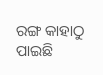ରଙ୍ଗ କାହାଠୁ ପାଇଛି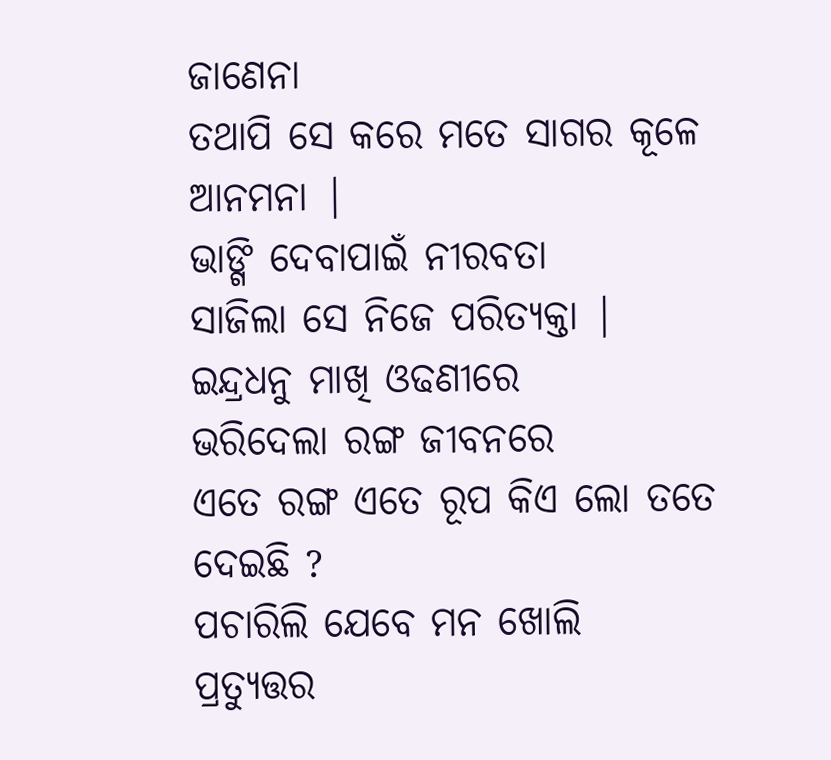ଜାଣେନା
ତଥାପି ସେ କରେ ମତେ ସାଗର କୂଳେ ଆନମନା |
ଭାଙ୍ଗି ଦେବାପାଇଁ ନୀରବତା
ସାଜିଲା ସେ ନିଜେ ପରିତ୍ୟକ୍ତା |
ଇନ୍ଦ୍ରଧନୁ ମାଖି ଓଢଣୀରେ
ଭରିଦେଲା ରଙ୍ଗ ଜୀବନରେ
ଏତେ ରଙ୍ଗ ଏତେ ରୂପ କିଏ ଲୋ ତତେ ଦେଇଛି ?
ପଚାରିଲି ଯେବେ ମନ ଖୋଲି
ପ୍ରତ୍ୟୁତ୍ତର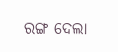ରଙ୍ଗ ଦେଲା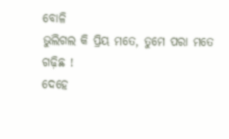ବୋଳି
ଭୁଲିଗଲ କି ପ୍ରିୟ ମତେ, ତୁମେ ପରା ମତେ ଗଢ଼ିଛ !
ଦେହେ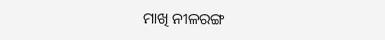ମାଖି ନୀଳରଙ୍ଗ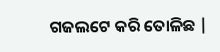ଗଜଲଟେ କରି ତୋଳିଛ |